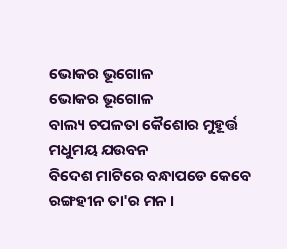ଭୋକର ଭୂଗୋଳ
ଭୋକର ଭୂଗୋଳ
ବାଲ୍ୟ ଚପଳତା କୈଶୋର ମୁହୂର୍ତ୍ତ
ମଧୁମୟ ଯଉବନ
ବିଦେଶ ମାଟିରେ ବନ୍ଧାପଡେ କେବେ
ରଙ୍ଗହୀନ ତା'ର ମନ ।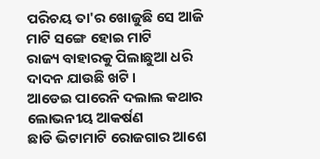ପରିଚୟ ତା'ର ଖୋଜୁଛି ସେ ଆଜି
ମାଟି ସଙ୍ଗେ ହୋଇ ମାଟି
ରାଜ୍ୟ ବାହାରକୁ ପିଲାଛୁଆ ଧରି
ଦାଦନ ଯାଉଛି ଖଟି ।
ଆଡେଇ ପାରେନି ଦଲାଲ କଥାର
ଲୋଭନୀୟ ଆକର୍ଷଣ
ଛାଡି ଭିଟାମାଟି ରୋଜଗାର ଆଶେ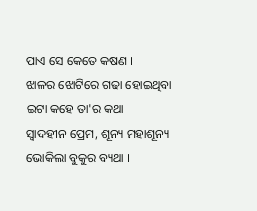ପାଏ ସେ କେତେ କଷଣ ।
ଝାଳର ଝୋଟିରେ ଗଢା ହୋଇଥିବା
ଇଟା କହେ ତା'ର କଥା
ସ୍ବାଦହୀନ ପ୍ରେମ, ଶୂନ୍ୟ ମହାଶୂନ୍ୟ
ଭୋକିଲା ବୁକୁର ବ୍ୟଥା ।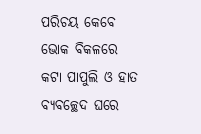ପରିଚୟ କେବେ ଭୋକ ବିକଳରେ
କଟା ପାପୁଲି ଓ ହାତ
ବ୍ୟବଚ୍ଛେଦ ଘରେ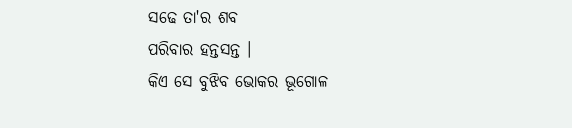ସଢେ ତା'ର ଶବ
ପରିବାର ହନ୍ତସନ୍ତ ।
କିଏ ସେ ବୁଝିବ ଭୋକର ଭୂଗୋଳ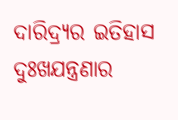ଦାରିଦ୍ର୍ୟର ଇତିହାସ
ଦୁଃଖଯନ୍ତ୍ରଣାର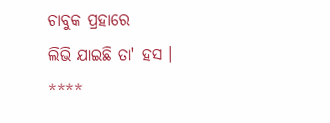ଚାବୁକ ପ୍ରହାରେ
ଲିଭି ଯାଇଛି ତା' ହସ ।
****